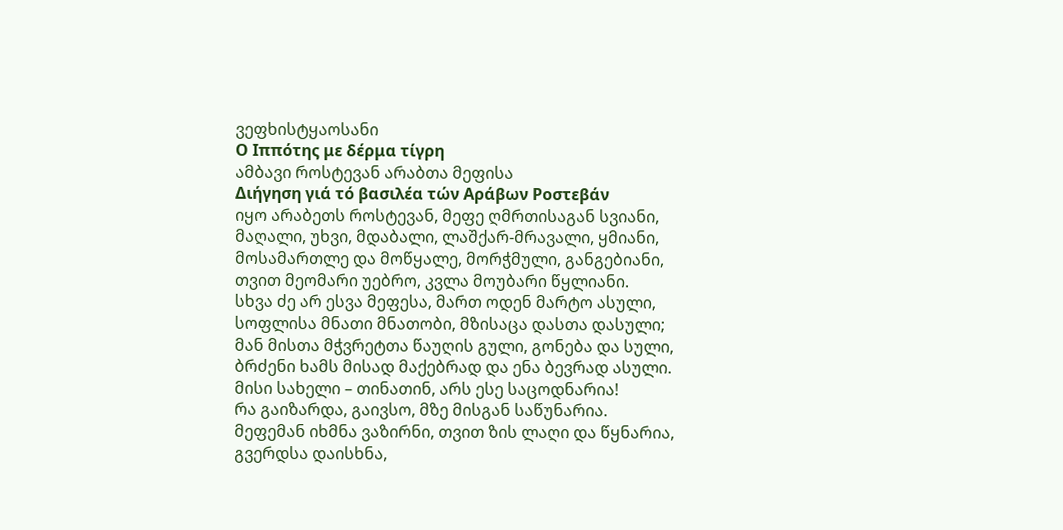ვეფხისტყაოსანი
Ο Ιππότης με δέρμα τίγρη
ამბავი როსტევან არაბთა მეფისა
Διήγηση γιά τό βασιλέα τών Αράβων Ροστεβάν
იყო არაბეთს როსტევან, მეფე ღმრთისაგან სვიანი,
მაღალი, უხვი, მდაბალი, ლაშქარ-მრავალი, ყმიანი,
მოსამართლე და მოწყალე, მორჭმული, განგებიანი,
თვით მეომარი უებრო, კვლა მოუბარი წყლიანი.
სხვა ძე არ ესვა მეფესა, მართ ოდენ მარტო ასული,
სოფლისა მნათი მნათობი, მზისაცა დასთა დასული;
მან მისთა მჭვრეტთა წაუღის გული, გონება და სული,
ბრძენი ხამს მისად მაქებრად და ენა ბევრად ასული.
მისი სახელი – თინათინ, არს ესე საცოდნარია!
რა გაიზარდა, გაივსო, მზე მისგან საწუნარია.
მეფემან იხმნა ვაზირნი, თვით ზის ლაღი და წყნარია,
გვერდსა დაისხნა,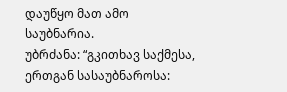დაუწყო მათ ამო საუბნარია.
უბრძანა: “გკითხავ საქმესა, ერთგან სასაუბნაროსა: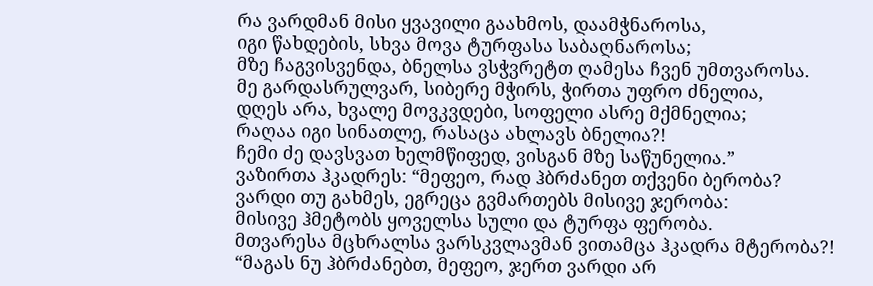რა ვარდმან მისი ყვავილი გაახმოს, დაამჭნაროსა,
იგი წახდების, სხვა მოვა ტურფასა საბაღნაროსა;
მზე ჩაგვისვენდა, ბნელსა ვსჭვრეტთ ღამესა ჩვენ უმთვაროსა.
მე გარდასრულვარ, სიბერე მჭირს, ჭირთა უფრო ძნელია,
დღეს არა, ხვალე მოვკვდები, სოფელი ასრე მქმნელია;
რაღაა იგი სინათლე, რასაცა ახლავს ბნელია?!
ჩემი ძე დავსვათ ხელმწიფედ, ვისგან მზე საწუნელია.”
ვაზირთა ჰკადრეს: “მეფეო, რად ჰბრძანეთ თქვენი ბერობა?
ვარდი თუ გახმეს, ეგრეცა გვმართებს მისივე ჯერობა:
მისივე ჰმეტობს ყოველსა სული და ტურფა ფერობა.
მთვარესა მცხრალსა ვარსკვლავმან ვითამცა ჰკადრა მტერობა?!
“მაგას ნუ ჰბრძანებთ, მეფეო, ჯერთ ვარდი არ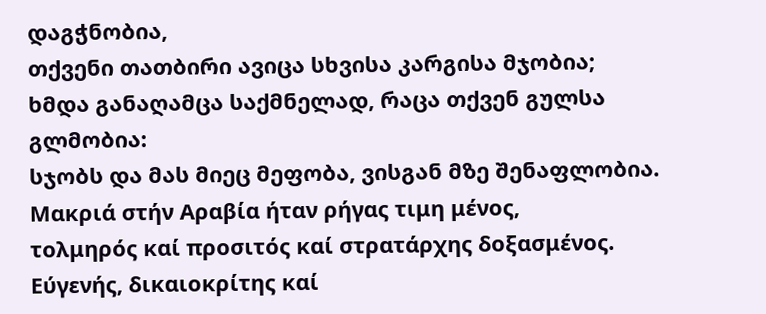დაგჭნობია,
თქვენი თათბირი ავიცა სხვისა კარგისა მჯობია;
ხმდა განაღამცა საქმნელად, რაცა თქვენ გულსა გლმობია:
სჯობს და მას მიეც მეფობა, ვისგან მზე შენაფლობია.
Μακριά στήν Αραβία ήταν ρήγας τιμη μένος,
τολμηρός καί προσιτός καί στρατάρχης δοξασμένος.
Εύγενής, δικαιοκρίτης καί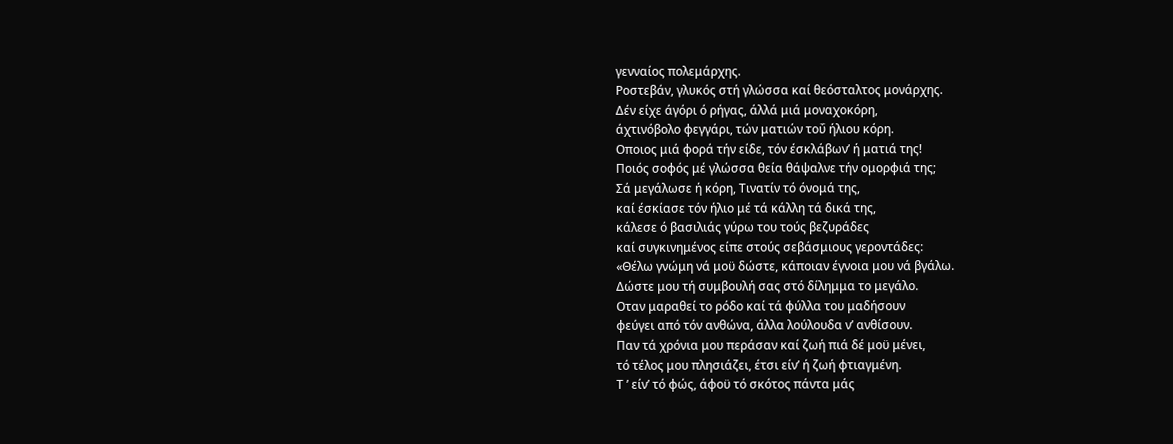γενναίος πολεμάρχης.
Ροστεβάν, γλυκός στή γλώσσα καί θεόσταλτος μονάρχης.
Δέν είχε άγόρι ό ρήγας, άλλά μιά μοναχοκόρη,
άχτινόβολο φεγγάρι, τών ματιών τοΰ ήλιου κόρη.
Οποιος μιά φορά τήν είδε, τόν έσκλάβων’ ή ματιά της!
Ποιός σοφός μέ γλώσσα θεία θάψαλνε τήν ομορφιά της;
Σά μεγάλωσε ή κόρη, Τινατίν τό όνομά της,
καί έσκίασε τόν ήλιο μέ τά κάλλη τά δικά της,
κάλεσε ό βασιλιάς γύρω του τούς βεζυράδες
καί συγκινημένος είπε στούς σεβάσμιους γεροντάδες:
«Θέλω γνώμη νά μοϋ δώστε, κάποιαν έγνοια μου νά βγάλω.
Δώστε μου τή συμβουλή σας στό δίλημμα το μεγάλο.
Οταν μαραθεί το ρόδο καί τά φύλλα του μαδήσουν
φεύγει από τόν ανθώνα, άλλα λούλουδα ν’ ανθίσουν.
Παν τά χρόνια μου περάσαν καί ζωή πιά δέ μοϋ μένει,
τό τέλος μου πλησιάζει, έτσι είν’ ή ζωή φτιαγμένη.
Τ ’ είν’ τό φώς, άφοϋ τό σκότος πάντα μάς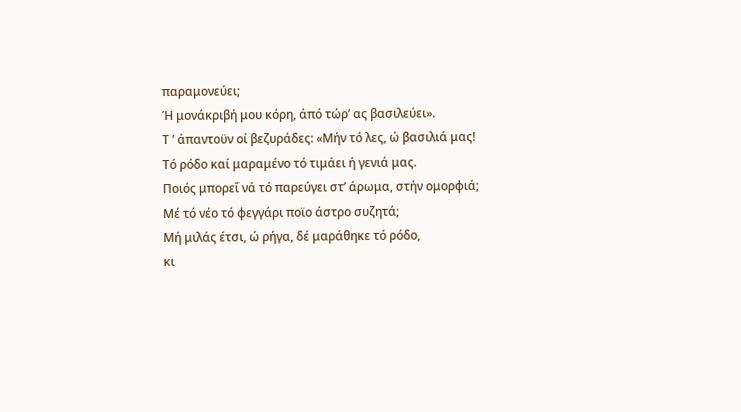παραμονεύει;
Ή μονάκριβή μου κόρη, άπό τώρ’ ας βασιλεύει».
Τ ’ άπαντοϋν οί βεζυράδες: «Μήν τό λες, ώ βασιλιά μας!
Τό ρόδο καί μαραμένο τό τιμάει ή γενιά μας.
Ποιός μπορεΐ νά τό παρεύγει στ’ άρωμα, στήν ομορφιά;
Μέ τό νέο τό φεγγάρι ποϊο άστρο συζητά;
Μή μιλάς έτσι, ώ ρήγα, δέ μαράθηκε τό ρόδο,
κι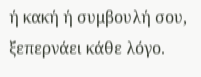ή κακή ή συμβουλή σου, ξεπερνάει κάθε λόγο.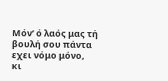Μόν’ ό λαός μας τή βουλή σου πάντα εχει νόμο μόνο,
κι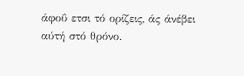άφοΰ ετσι τό ορίζεις, άς άνέβει αύτή στό θρόνο.